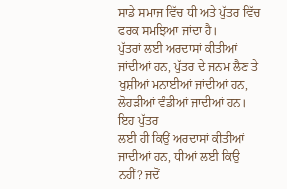ਸਾਡੇ ਸਮਾਜ ਵਿੱਚ ਧੀ ਅਤੇ ਪੁੱਤਰ ਵਿੱਚ ਫਰਕ ਸਮਝਿਆ ਜਾਂਦਾ ਹੈ।
ਪੁੱਤਰਾਂ ਲਈ ਅਰਦਾਸਾਂ ਕੀਤੀਆਂ ਜਾਂਦੀਆਂ ਹਨ, ਪੁੱਤਰ ਦੇ ਜਨਮ ਲੈਣ ਤੇ
ਖੁਸ਼ੀਆਂ ਮਨਾਈਆਂ ਜਾਂਦੀਆਂ ਹਨ, ਲੋਹੜੀਆਂ ਵੰਡੀਆਂ ਜਾਦੀਆਂ ਹਨ। ਇਹ ਪੁੱਤਰ
ਲਈ ਹੀ ਕਿਉਂ ਅਰਦਾਸਾਂ ਕੀਤੀਆਂ ਜਾਦੀਆਂ ਹਨ, ਧੀਆਂ ਲਈ ਕਿਉ ਨਹੀਂ? ਜਦੋਂ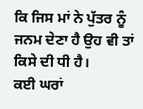ਕਿ ਜਿਸ ਮਾਂ ਨੇ ਪੁੱਤਰ ਨੂੰ ਜਨਮ ਦੇਣਾ ਹੈ ਉਹ ਵੀ ਤਾਂ ਕਿਸੇ ਦੀ ਧੀ ਹੈ।
ਕਈ ਘਰਾਂ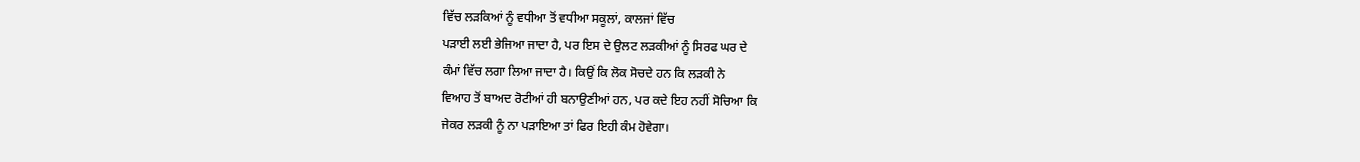ਵਿੱਚ ਲੜਕਿਆਂ ਨੂੰ ਵਧੀਆ ਤੋਂ ਵਧੀਆ ਸਕੂਲਾਂ, ਕਾਲਜਾਂ ਵਿੱਚ
ਪੜਾਈ ਲਈ ਭੇਜਿਆ ਜਾਦਾ ਹੈ, ਪਰ ਇਸ ਦੇ ਉਲਟ ਲੜਕੀਆਂ ਨੂੰ ਸਿਰਫ ਘਰ ਦੇ
ਕੰਮਾਂ ਵਿੱਚ ਲਗਾ ਲਿਆ ਜਾਦਾ ਹੈ। ਕਿਉਂ ਕਿ ਲੋਕ ਸੋਚਦੇ ਹਨ ਕਿ ਲੜਕੀ ਨੇ
ਵਿਆਹ ਤੋਂ ਬਾਅਦ ਰੋਟੀਆਂ ਹੀ ਬਨਾਉਣੀਆਂ ਹਨ, ਪਰ ਕਦੇ ਇਹ ਨਹੀਂ ਸੋਚਿਆ ਕਿ
ਜੇਕਰ ਲੜਕੀ ਨੂੰ ਨਾ ਪੜਾਇਆ ਤਾਂ ਫਿਰ ਇਹੀ ਕੰਮ ਹੋਵੇਗਾ।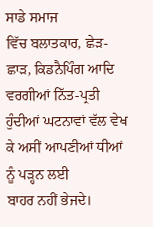ਸਾਡੇ ਸਮਾਜ
ਵਿੱਚ ਬਲਾਤਕਾਰ, ਛੇੜ-ਛਾੜ, ਕਿਡਨੈਪਿੰਗ ਆਦਿ ਵਰਗੀਆਂ ਨਿੱਤ-ਪ੍ਰਤੀ
ਹੁੰਦੀਆਂ ਘਟਨਾਵਾਂ ਵੱਲ ਵੇਖ ਕੇ ਅਸੀਂ ਆਪਣੀਆਂ ਧੀਆਂ ਨੂੰ ਪੜ੍ਹਨ ਲਈ
ਬਾਹਰ ਨਹੀਂ ਭੇਜਦੇ।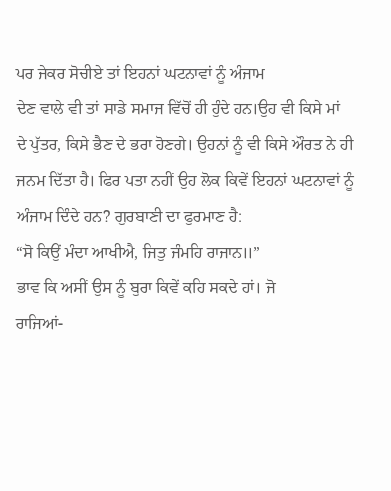ਪਰ ਜੇਕਰ ਸੋਚੀਏ ਤਾਂ ਇਹਨਾਂ ਘਟਨਾਵਾਂ ਨੂੰ ਅੰਜਾਮ
ਦੇਣ ਵਾਲੇ ਵੀ ਤਾਂ ਸਾਡੇ ਸਮਾਜ ਵਿੱਚੋਂ ਹੀ ਹੁੰਦੇ ਹਨ।ਉਹ ਵੀ ਕਿਸੇ ਮਾਂ
ਦੇ ਪੁੱਤਰ, ਕਿਸੇ ਭੈਣ ਦੇ ਭਰਾ ਹੋਣਗੇ। ਉਹਨਾਂ ਨੂੰ ਵੀ ਕਿਸੇ ਔਰਤ ਨੇ ਹੀ
ਜਨਮ ਦਿੱਤਾ ਹੈ। ਫਿਰ ਪਤਾ ਨਹੀਂ ਉਹ ਲੋਕ ਕਿਵੇਂ ਇਹਨਾਂ ਘਟਨਾਵਾਂ ਨੂੰ
ਅੰਜਾਮ ਦਿੰਦੇ ਹਨ? ਗੁਰਬਾਣੀ ਦਾ ਫੁਰਮਾਣ ਹੈ:
“ਸੋ ਕਿਉਂ ਮੰਦਾ ਆਖੀਐ, ਜਿਤੁ ਜੰਮਹਿ ਰਾਜਾਨ॥”
ਭਾਵ ਕਿ ਅਸੀਂ ਉਸ ਨੂੰ ਬੁਰਾ ਕਿਵੇਂ ਕਹਿ ਸਕਦੇ ਹਾਂ। ਜੋ
ਰਾਜਿਆਂ-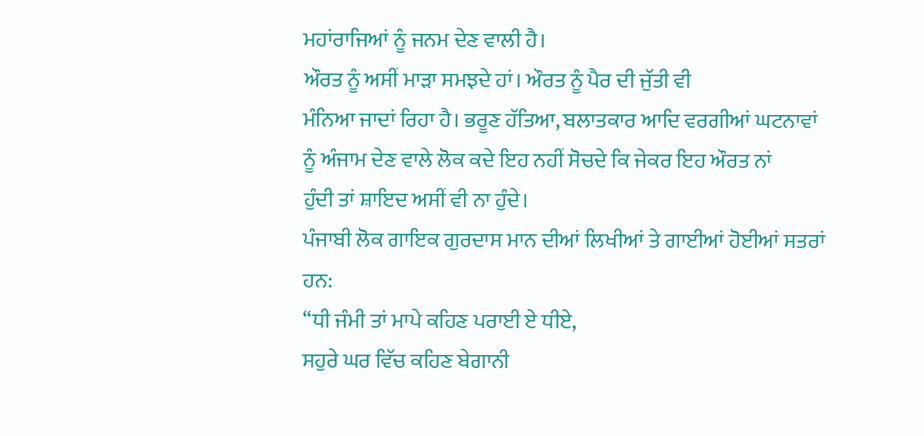ਮਹਾਂਰਾਜਿਆਂ ਨੂੰ ਜਨਮ ਦੇਣ ਵਾਲੀ ਹੈ।
ਔਰਤ ਨੂੰ ਅਸੀਂ ਮਾੜਾ ਸਮਝਦੇ ਹਾਂ। ਔਰਤ ਨੂੰ ਪੈਰ ਦੀ ਜੁੱਤੀ ਵੀ
ਮੰਨਿਆ ਜਾਦਾਂ ਰਿਹਾ ਹੈ। ਭਰੂਣ ਹੱਤਿਆ, ਬਲਾਤਕਾਰ ਆਦਿ ਵਰਗੀਆਂ ਘਟਨਾਵਾਂ
ਨੂੰ ਅੰਜਾਮ ਦੇਣ ਵਾਲੇ ਲੋਕ ਕਦੇ ਇਹ ਨਹੀਂ ਸੋਚਦੇ ਕਿ ਜੇਕਰ ਇਹ ਔਰਤ ਨਾਂ
ਹੁੰਦੀ ਤਾਂ ਸ਼ਾਇਦ ਅਸੀਂ ਵੀ ਨਾ ਹੁੰਦੇ।
ਪੰਜਾਬੀ ਲੋਕ ਗਾਇਕ ਗੁਰਦਾਸ ਮਾਨ ਦੀਆਂ ਲਿਖੀਆਂ ਤੇ ਗਾਈਆਂ ਹੋਈਆਂ ਸਤਰਾਂ
ਹਨ:
“ਧੀ ਜੰਮੀ ਤਾਂ ਮਾਪੇ ਕਹਿਣ ਪਰਾਈ ਏ ਧੀਏ,
ਸਹੁਰੇ ਘਰ ਵਿੱਚ ਕਹਿਣ ਬੇਗਾਨੀ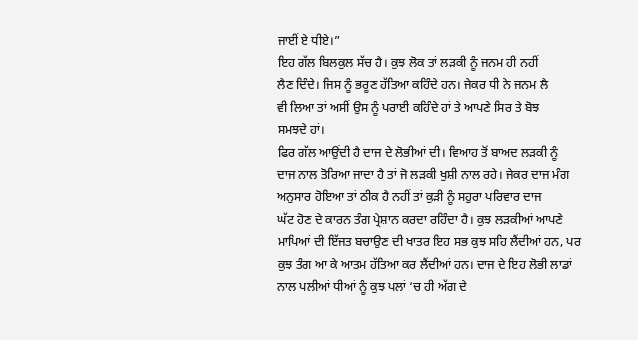ਜਾਈਂ ਏ ਧੀਏ।”
ਇਹ ਗੱਲ ਬਿਲਕੁਲ ਸੱਚ ਹੈ। ਕੁਝ ਲੋਕ ਤਾਂ ਲੜਕੀ ਨੂੰ ਜਨਮ ਹੀ ਨਹੀਂ
ਲੈਣ ਦਿੰਦੇ। ਜਿਸ ਨੂੰ ਭਰੂਣ ਹੱਤਿਆ ਕਹਿੰਦੇ ਹਨ। ਜੇਕਰ ਧੀ ਨੇ ਜਨਮ ਲੈ
ਵੀ ਲਿਆ ਤਾਂ ਅਸੀਂ ਉਸ ਨੂੰ ਪਰਾਈ ਕਹਿੰਦੇ ਹਾਂ ਤੇ ਆਪਣੇ ਸਿਰ ਤੇ ਬੋਝ
ਸਮਝਦੇ ਹਾਂ।
ਫਿਰ ਗੱਲ ਆਉਂਦੀ ਹੈ ਦਾਜ ਦੇ ਲੋਭੀਆਂ ਦੀ। ਵਿਆਹ ਤੋਂ ਬਾਅਦ ਲੜਕੀ ਨੂੰ
ਦਾਜ ਨਾਲ ਤੋਰਿਆ ਜਾਦਾ ਹੈ ਤਾਂ ਜੋ ਲੜਕੀ ਖੁਸ਼ੀ ਨਾਲ ਰਹੇ। ਜੇਕਰ ਦਾਜ ਮੰਗ
ਅਨੁਸਾਰ ਹੋਇਆ ਤਾਂ ਠੀਕ ਹੈ ਨਹੀਂ ਤਾਂ ਕੁੜੀ ਨੂੰ ਸਹੁਰਾ ਪਰਿਵਾਰ ਦਾਜ
ਘੱਟ ਹੋਣ ਦੇ ਕਾਰਨ ਤੰਗ ਪ੍ਰੇਸ਼ਾਨ ਕਰਦਾ ਰਹਿੰਦਾ ਹੈ। ਕੁਝ ਲੜਕੀਆਂ ਆਪਣੇ
ਮਾਪਿਆਂ ਦੀ ਇੱਜਤ ਬਚਾਉਣ ਦੀ ਖਾਤਰ ਇਹ ਸਭ ਕੁਝ ਸਹਿ ਲੈਂਦੀਆਂ ਹਨ, ਪਰ
ਕੁਝ ਤੰਗ ਆ ਕੇ ਆਤਮ ਹੱਤਿਆ ਕਰ ਲੈਂਦੀਆਂ ਹਨ। ਦਾਜ ਦੇ ਇਹ ਲੋਭੀ ਲਾਡਾਂ
ਨਾਲ ਪਲੀਆਂ ਧੀਆਂ ਨੂੰ ਕੁਝ ਪਲਾਂ ‘ਚ ਹੀ ਅੱਗ ਦੇ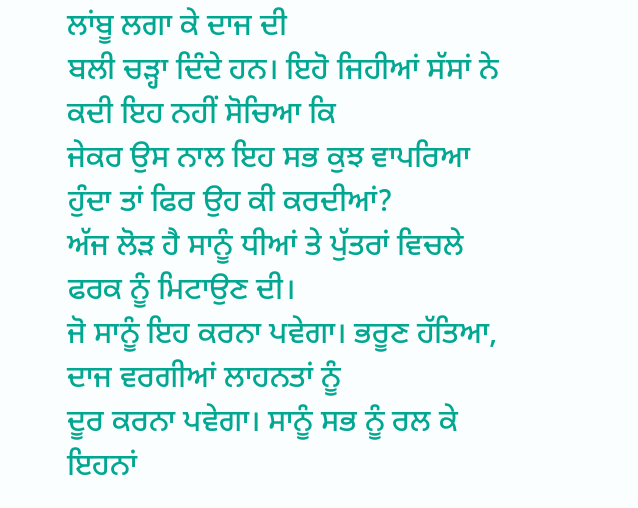ਲਾਂਬੂ ਲਗਾ ਕੇ ਦਾਜ ਦੀ
ਬਲੀ ਚੜ੍ਹਾ ਦਿੰਦੇ ਹਨ। ਇਹੋ ਜਿਹੀਆਂ ਸੱਸਾਂ ਨੇ ਕਦੀ ਇਹ ਨਹੀਂ ਸੋਚਿਆ ਕਿ
ਜੇਕਰ ਉਸ ਨਾਲ ਇਹ ਸਭ ਕੁਝ ਵਾਪਰਿਆ ਹੁੰਦਾ ਤਾਂ ਫਿਰ ਉਹ ਕੀ ਕਰਦੀਆਂ?
ਅੱਜ ਲੋੜ ਹੈ ਸਾਨੂੰ ਧੀਆਂ ਤੇ ਪੁੱਤਰਾਂ ਵਿਚਲੇ ਫਰਕ ਨੂੰ ਮਿਟਾਉਣ ਦੀ।
ਜੋ ਸਾਨੂੰ ਇਹ ਕਰਨਾ ਪਵੇਗਾ। ਭਰੂਣ ਹੱਤਿਆ, ਦਾਜ ਵਰਗੀਆਂ ਲਾਹਨਤਾਂ ਨੂੰ
ਦੂਰ ਕਰਨਾ ਪਵੇਗਾ। ਸਾਨੂੰ ਸਭ ਨੂੰ ਰਲ ਕੇ ਇਹਨਾਂ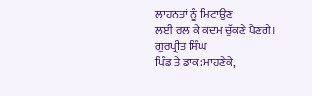ਲਾਹਨਤਾਂ ਨੂੰ ਮਿਟਾਉਣ
ਲਈ ਰਲ ਕੇ ਕਦਮ ਚੁੱਕਣੇ ਪੈਣਗੇ।
ਗੁਰਪ੍ਰੀਤ ਸਿੰਘ
ਪਿੰਡ ਤੇ ਡਾਕ:ਮਾਹਣੇਕੇ,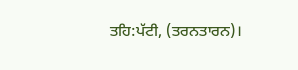ਤਹਿ:ਪੱਟੀ, (ਤਰਨਤਾਰਨ)।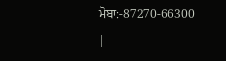ਮੋਬਾ:-87270-66300
|